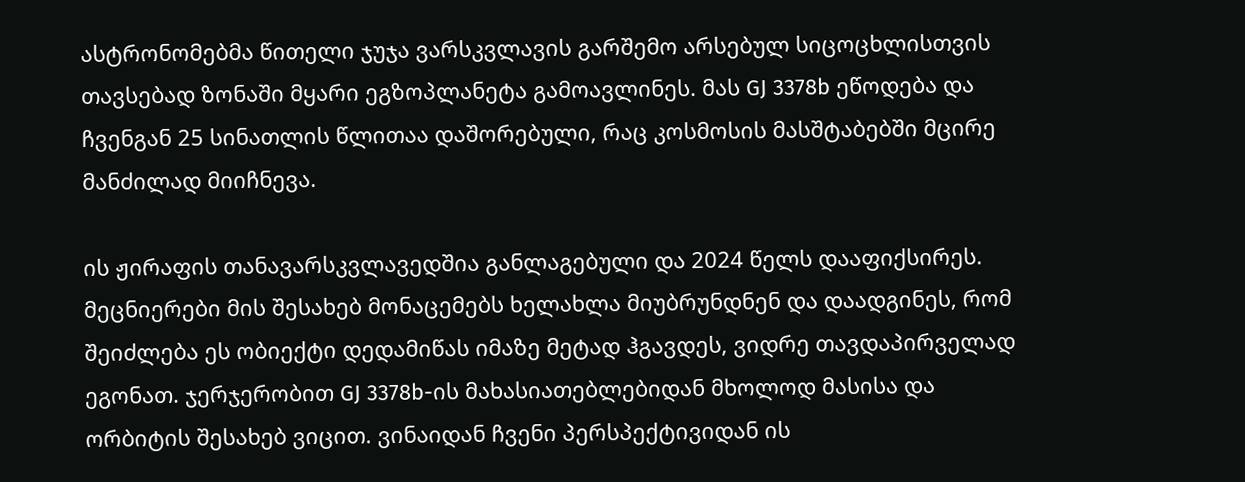ასტრონომებმა წითელი ჯუჯა ვარსკვლავის გარშემო არსებულ სიცოცხლისთვის თავსებად ზონაში მყარი ეგზოპლანეტა გამოავლინეს. მას GJ 3378b ეწოდება და ჩვენგან 25 სინათლის წლითაა დაშორებული, რაც კოსმოსის მასშტაბებში მცირე მანძილად მიიჩნევა.

ის ჟირაფის თანავარსკვლავედშია განლაგებული და 2024 წელს დააფიქსირეს. მეცნიერები მის შესახებ მონაცემებს ხელახლა მიუბრუნდნენ და დაადგინეს, რომ შეიძლება ეს ობიექტი დედამიწას იმაზე მეტად ჰგავდეს, ვიდრე თავდაპირველად ეგონათ. ჯერჯერობით GJ 3378b-ის მახასიათებლებიდან მხოლოდ მასისა და ორბიტის შესახებ ვიცით. ვინაიდან ჩვენი პერსპექტივიდან ის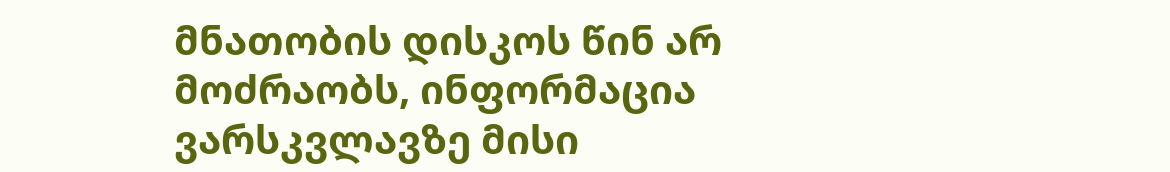მნათობის დისკოს წინ არ მოძრაობს, ინფორმაცია ვარსკვლავზე მისი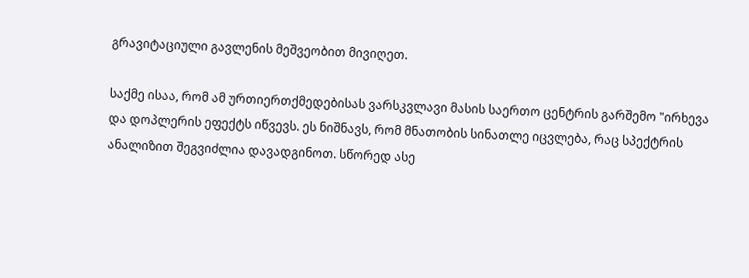გრავიტაციული გავლენის მეშვეობით მივიღეთ.

საქმე ისაა, რომ ამ ურთიერთქმედებისას ვარსკვლავი მასის საერთო ცენტრის გარშემო "ირხევა და დოპლერის ეფექტს იწვევს. ეს ნიშნავს, რომ მნათობის სინათლე იცვლება, რაც სპექტრის ანალიზით შეგვიძლია დავადგინოთ. სწორედ ასე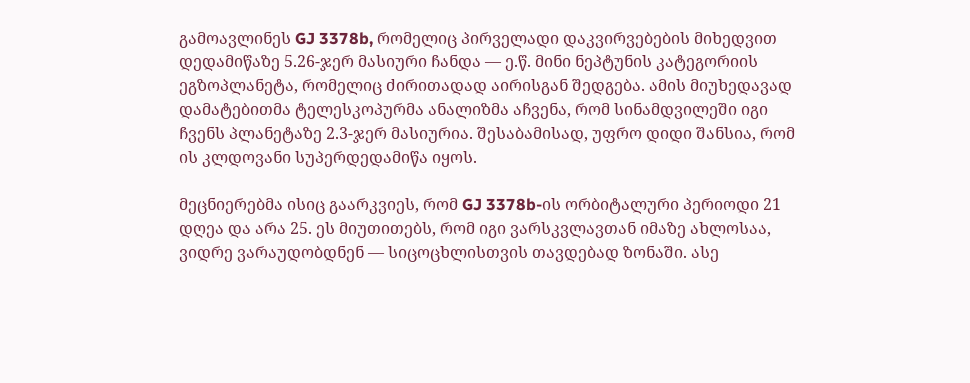გამოავლინეს GJ 3378b, რომელიც პირველადი დაკვირვებების მიხედვით დედამიწაზე 5.26-ჯერ მასიური ჩანდა — ე.წ. მინი ნეპტუნის კატეგორიის ეგზოპლანეტა, რომელიც ძირითადად აირისგან შედგება. ამის მიუხედავად დამატებითმა ტელესკოპურმა ანალიზმა აჩვენა, რომ სინამდვილეში იგი ჩვენს პლანეტაზე 2.3-ჯერ მასიურია. შესაბამისად, უფრო დიდი შანსია, რომ ის კლდოვანი სუპერდედამიწა იყოს.

მეცნიერებმა ისიც გაარკვიეს, რომ GJ 3378b-ის ორბიტალური პერიოდი 21 დღეა და არა 25. ეს მიუთითებს, რომ იგი ვარსკვლავთან იმაზე ახლოსაა, ვიდრე ვარაუდობდნენ — სიცოცხლისთვის თავდებად ზონაში. ასე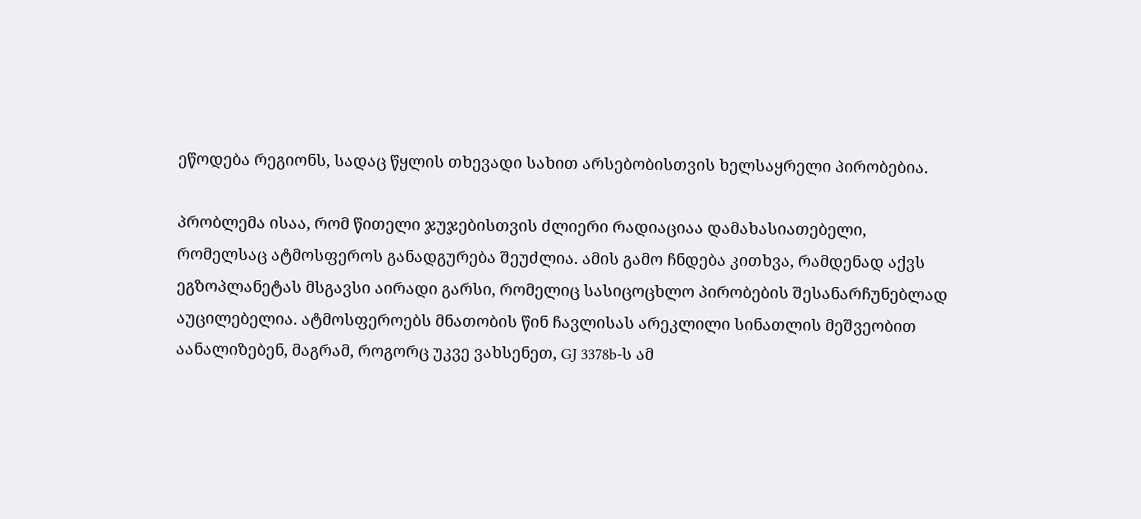ეწოდება რეგიონს, სადაც წყლის თხევადი სახით არსებობისთვის ხელსაყრელი პირობებია.

პრობლემა ისაა, რომ წითელი ჯუჯებისთვის ძლიერი რადიაციაა დამახასიათებელი, რომელსაც ატმოსფეროს განადგურება შეუძლია. ამის გამო ჩნდება კითხვა, რამდენად აქვს ეგზოპლანეტას მსგავსი აირადი გარსი, რომელიც სასიცოცხლო პირობების შესანარჩუნებლად აუცილებელია. ატმოსფეროებს მნათობის წინ ჩავლისას არეკლილი სინათლის მეშვეობით აანალიზებენ, მაგრამ, როგორც უკვე ვახსენეთ, GJ 3378b-ს ამ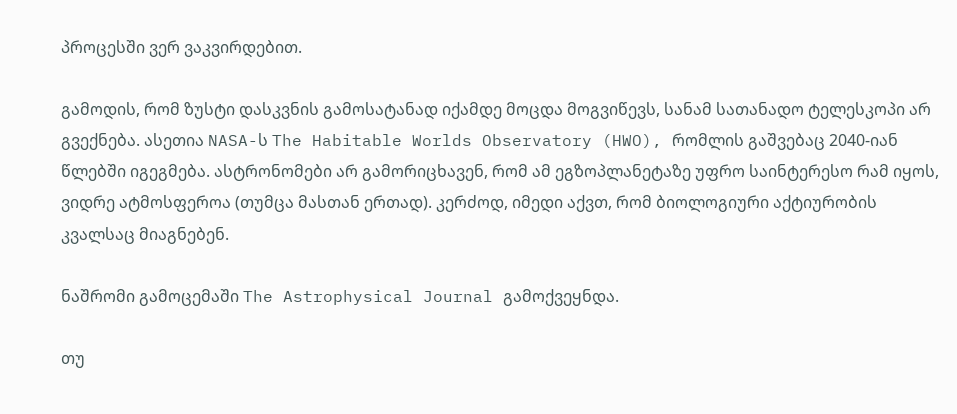პროცესში ვერ ვაკვირდებით.

გამოდის, რომ ზუსტი დასკვნის გამოსატანად იქამდე მოცდა მოგვიწევს, სანამ სათანადო ტელესკოპი არ გვექნება. ასეთია NASA-ს The Habitable Worlds Observatory (HWO), რომლის გაშვებაც 2040-იან წლებში იგეგმება. ასტრონომები არ გამორიცხავენ, რომ ამ ეგზოპლანეტაზე უფრო საინტერესო რამ იყოს, ვიდრე ატმოსფეროა (თუმცა მასთან ერთად). კერძოდ, იმედი აქვთ, რომ ბიოლოგიური აქტიურობის კვალსაც მიაგნებენ.

ნაშრომი გამოცემაში The Astrophysical Journal გამოქვეყნდა.

თუ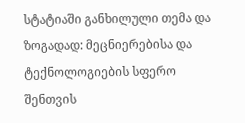სტატიაში განხილული თემა და ზოგადად: მეცნიერებისა და ტექნოლოგიების სფერო შენთვის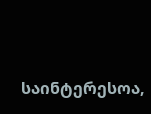საინტერესოა,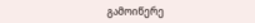გამოიწერე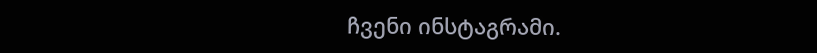ჩვენი ინსტაგრამი.